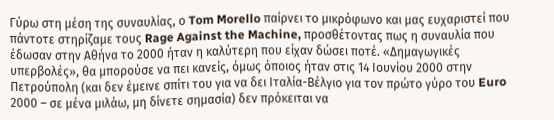Γύρω στη μέση της συναυλίας, ο Tom Morello παίρνει το μικρόφωνο και μας ευχαριστεί που πάντοτε στηρίζαμε τους Rage Against the Machine, προσθέτοντας πως η συναυλία που έδωσαν στην Αθήνα το 2000 ήταν η καλύτερη που είχαν δώσει ποτέ. «Δημαγωγικές υπερβολές», θα μπορούσε να πει κανείς, όμως όποιος ήταν στις 14 Ιουνίου 2000 στην Πετρούπολη (και δεν έμεινε σπίτι του για να δει Ιταλία-Βέλγιο για τον πρώτο γύρο του Euro 2000 – σε μένα μιλάω, μη δίνετε σημασία) δεν πρόκειται να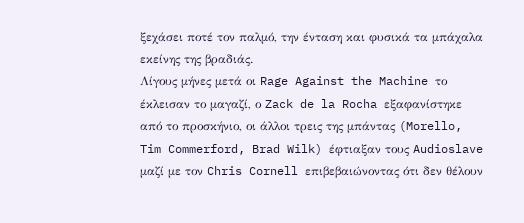ξεχάσει ποτέ τον παλμό, την ένταση και φυσικά τα μπάχαλα εκείνης της βραδιάς.
Λίγους μήνες μετά οι Rage Against the Machine το έκλεισαν το μαγαζί, ο Zack de la Rocha εξαφανίστηκε από το προσκήνιο, οι άλλοι τρεις της μπάντας (Morello, Tim Commerford, Brad Wilk) έφτιαξαν τους Audioslave μαζί με τον Chris Cornell επιβεβαιώνοντας ότι δεν θέλουν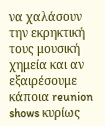να χαλάσουν την εκρηκτική τους μουσική χημεία και αν εξαιρέσουμε κάποια reunion shows κυρίως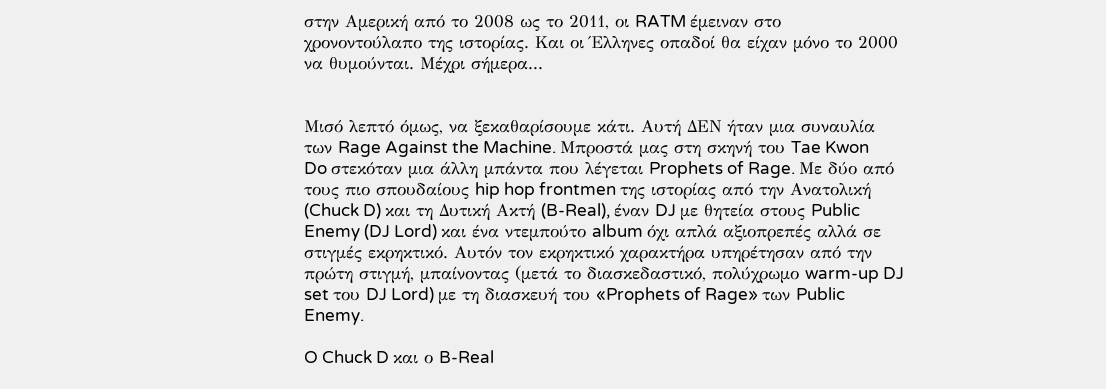στην Αμερική από το 2008 ως το 2011, οι RATM έμειναν στο χρονοντούλαπο της ιστορίας. Και οι Έλληνες οπαδοί θα είχαν μόνο το 2000 να θυμούνται. Μέχρι σήμερα...


Μισό λεπτό όμως, να ξεκαθαρίσουμε κάτι. Αυτή ΔΕΝ ήταν μια συναυλία των Rage Against the Machine. Μπροστά μας στη σκηνή του Tae Kwon Do στεκόταν μια άλλη μπάντα που λέγεται Prophets of Rage. Με δύο από τους πιο σπουδαίους hip hop frontmen της ιστορίας από την Ανατολική (Chuck D) και τη Δυτική Ακτή (B-Real), έναν DJ με θητεία στους Public Enemy (DJ Lord) και ένα ντεμπούτο album όχι απλά αξιοπρεπές αλλά σε στιγμές εκρηκτικό. Αυτόν τον εκρηκτικό χαρακτήρα υπηρέτησαν από την πρώτη στιγμή, μπαίνοντας (μετά το διασκεδαστικό, πολύχρωμο warm-up DJ set του DJ Lord) με τη διασκευή του «Prophets of Rage» των Public Enemy.

O Chuck D και ο B-Real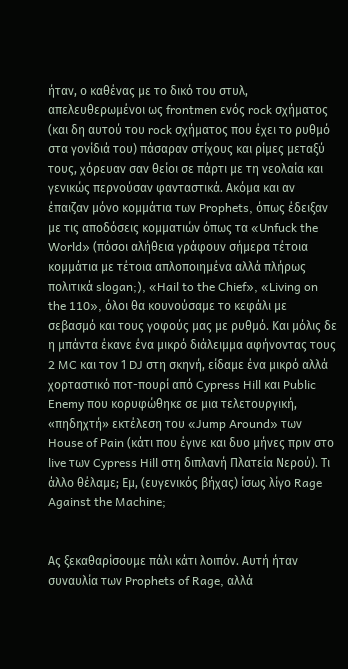ήταν, ο καθένας με το δικό του στυλ, απελευθερωμένοι ως frontmen ενός rock σχήματος (και δη αυτού του rock σχήματος που έχει το ρυθμό στα γονίδιά του) πάσαραν στίχους και ρίμες μεταξύ τους, χόρευαν σαν θείοι σε πάρτι με τη νεολαία και γενικώς περνούσαν φανταστικά. Ακόμα και αν έπαιζαν μόνο κομμάτια των Prophets, όπως έδειξαν με τις αποδόσεις κομματιών όπως τα «Unfuck the World» (πόσοι αλήθεια γράφουν σήμερα τέτοια κομμάτια με τέτοια απλοποιημένα αλλά πλήρως πολιτικά slogan;), «Hail to the Chief», «Living on the 110», όλοι θα κουνούσαμε το κεφάλι με σεβασμό και τους γοφούς μας με ρυθμό. Και μόλις δε η μπάντα έκανε ένα μικρό διάλειμμα αφήνοντας τους 2 MC και τον 1 DJ στη σκηνή, είδαμε ένα μικρό αλλά χορταστικό ποτ-πουρί από Cypress Hill και Public Enemy που κορυφώθηκε σε μια τελετουργική, «πηδηχτή» εκτέλεση του «Jump Around» των House of Pain (κάτι που έγινε και δυο μήνες πριν στο live των Cypress Hill στη διπλανή Πλατεία Νερού). Τι άλλο θέλαμε; Εμ, (ευγενικός βήχας) ίσως λίγο Rage Against the Machine;


Ας ξεκαθαρίσουμε πάλι κάτι λοιπόν. Αυτή ήταν συναυλία των Prophets of Rage, αλλά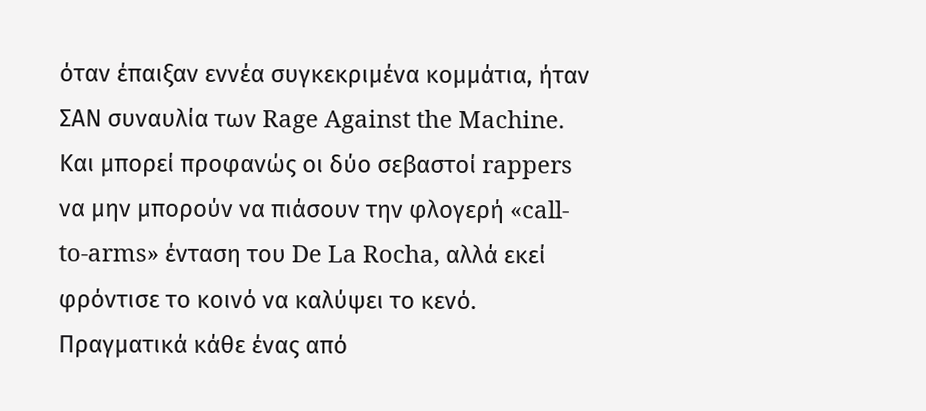όταν έπαιξαν εννέα συγκεκριμένα κομμάτια, ήταν ΣΑΝ συναυλία των Rage Against the Machine. Και μπορεί προφανώς οι δύο σεβαστοί rappers να μην μπορούν να πιάσουν την φλογερή «call-to-arms» ένταση του De La Rocha, αλλά εκεί φρόντισε το κοινό να καλύψει το κενό. Πραγματικά κάθε ένας από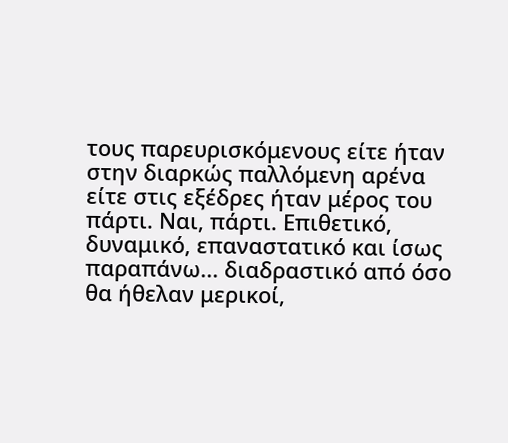τους παρευρισκόμενους είτε ήταν στην διαρκώς παλλόμενη αρένα είτε στις εξέδρες ήταν μέρος του πάρτι. Ναι, πάρτι. Επιθετικό, δυναμικό, επαναστατικό και ίσως παραπάνω... διαδραστικό από όσο θα ήθελαν μερικοί,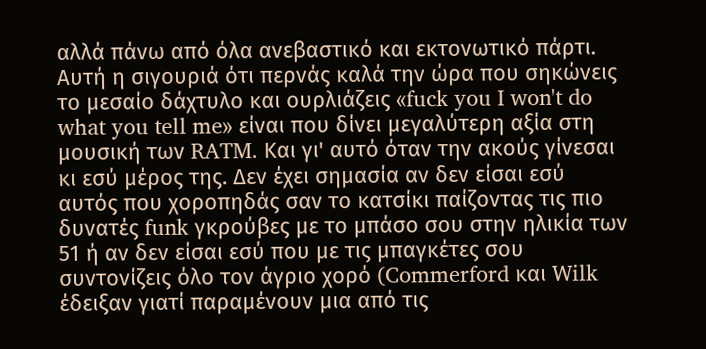αλλά πάνω από όλα ανεβαστικό και εκτονωτικό πάρτι.
Αυτή η σιγουριά ότι περνάς καλά την ώρα που σηκώνεις το μεσαίο δάχτυλο και ουρλιάζεις «fuck you I won't do what you tell me» είναι που δίνει μεγαλύτερη αξία στη μουσική των RATM. Και γι' αυτό όταν την ακούς γίνεσαι κι εσύ μέρος της. Δεν έχει σημασία αν δεν είσαι εσύ αυτός που χοροπηδάς σαν το κατσίκι παίζοντας τις πιο δυνατές funk γκρούβες με το μπάσο σου στην ηλικία των 51 ή αν δεν είσαι εσύ που με τις μπαγκέτες σου συντονίζεις όλο τον άγριο χορό (Commerford και Wilk έδειξαν γιατί παραμένουν μια από τις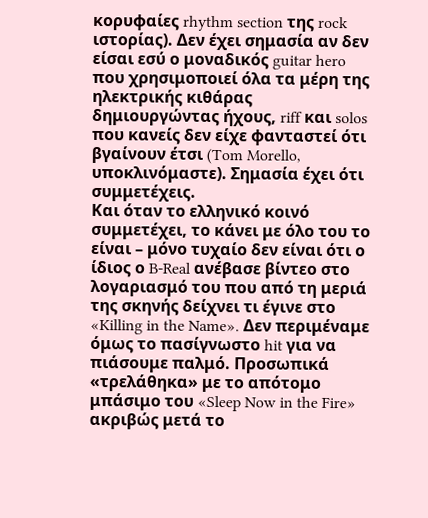κορυφαίες rhythm section της rock ιστορίας). Δεν έχει σημασία αν δεν είσαι εσύ ο μοναδικός guitar hero που χρησιμοποιεί όλα τα μέρη της ηλεκτρικής κιθάρας δημιουργώντας ήχους, riff και solos που κανείς δεν είχε φανταστεί ότι βγαίνουν έτσι (Tom Morello, υποκλινόμαστε). Σημασία έχει ότι συμμετέχεις.
Και όταν το ελληνικό κοινό συμμετέχει, το κάνει με όλο του το είναι – μόνο τυχαίο δεν είναι ότι ο ίδιος ο B-Real ανέβασε βίντεο στο λογαριασμό του που από τη μεριά της σκηνής δείχνει τι έγινε στο «Killing in the Name». Δεν περιμέναμε όμως το πασίγνωστο hit για να πιάσουμε παλμό. Προσωπικά «τρελάθηκα» με το απότομο μπάσιμο του «Sleep Now in the Fire» ακριβώς μετά το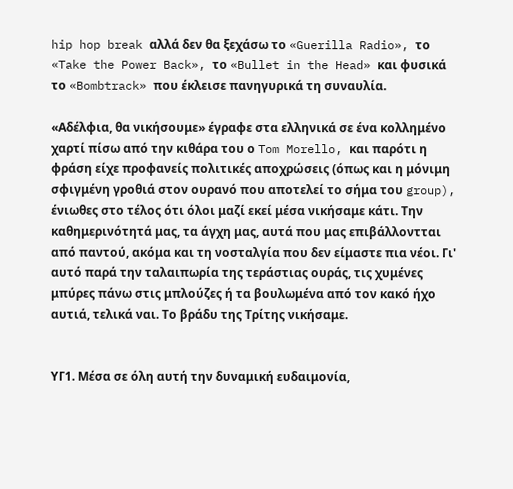hip hop break αλλά δεν θα ξεχάσω το «Guerilla Radio», το «Take the Power Back», το «Bullet in the Head» και φυσικά το «Bombtrack» που έκλεισε πανηγυρικά τη συναυλία.

«Αδέλφια, θα νικήσουμε» έγραφε στα ελληνικά σε ένα κολλημένο χαρτί πίσω από την κιθάρα του ο Tom Morello, και παρότι η φράση είχε προφανείς πολιτικές αποχρώσεις (όπως και η μόνιμη σφιγμένη γροθιά στον ουρανό που αποτελεί το σήμα του group), ένιωθες στο τέλος ότι όλοι μαζί εκεί μέσα νικήσαμε κάτι. Την καθημερινότητά μας, τα άγχη μας, αυτά που μας επιβάλλοντται από παντού, ακόμα και τη νοσταλγία που δεν είμαστε πια νέοι. Γι' αυτό παρά την ταλαιπωρία της τεράστιας ουράς, τις χυμένες μπύρες πάνω στις μπλούζες ή τα βουλωμένα από τον κακό ήχο αυτιά, τελικά ναι. Το βράδυ της Τρίτης νικήσαμε.


ΥΓ1. Μέσα σε όλη αυτή την δυναμική ευδαιμονία,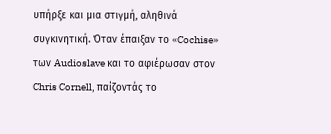υπήρξε και μια στιγμή, αληθινά συγκινητική. Όταν έπαιξαν το «Cochise» των Audioslave και το αφιέρωσαν στον Chris Cornell, παίζοντάς το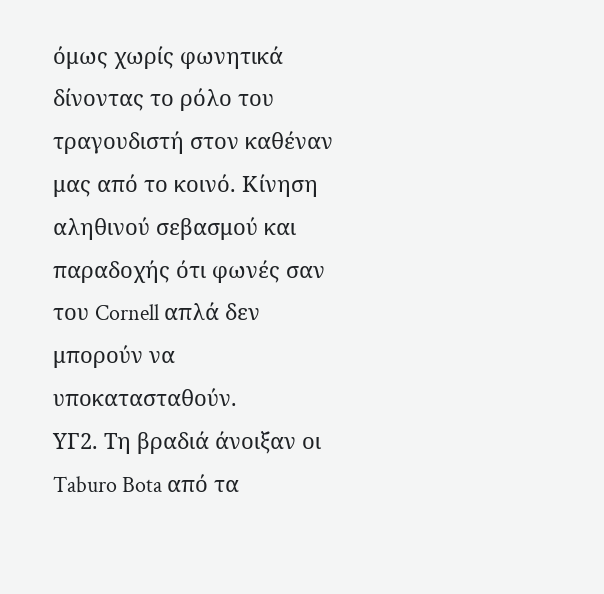όμως χωρίς φωνητικά δίνοντας το ρόλο του τραγουδιστή στον καθέναν μας από το κοινό. Κίνηση αληθινού σεβασμού και παραδοχής ότι φωνές σαν του Cornell απλά δεν μπορούν να υποκατασταθούν.
ΥΓ2. Τη βραδιά άνοιξαν οι Taburo Bota από τα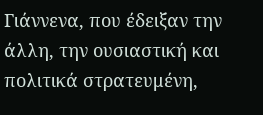Γιάννενα, που έδειξαν την άλλη, την ουσιαστική και πολιτικά στρατευμένη,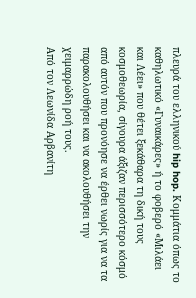πλευρά του ελληνικού hip hop. Κομμάτια όπως το καθηλωτικό «Γυναικάρες» ή το φοβερό «Μιλάει και Λέει» που θέτει ξεκάθαρα τη δική τους κοσμοθεωρία, σίγουρα άξιζαν περισσότερο κόσμό από αυτόν που προνόησε να έρθει νωρίς για να τα παρακολουθήσει και να ακολουθήσει την χειμαρρώδη ροή τους.
Από τον Λεωνίδα Αρβανίτη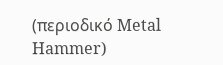(περιοδικό Metal Hammer)